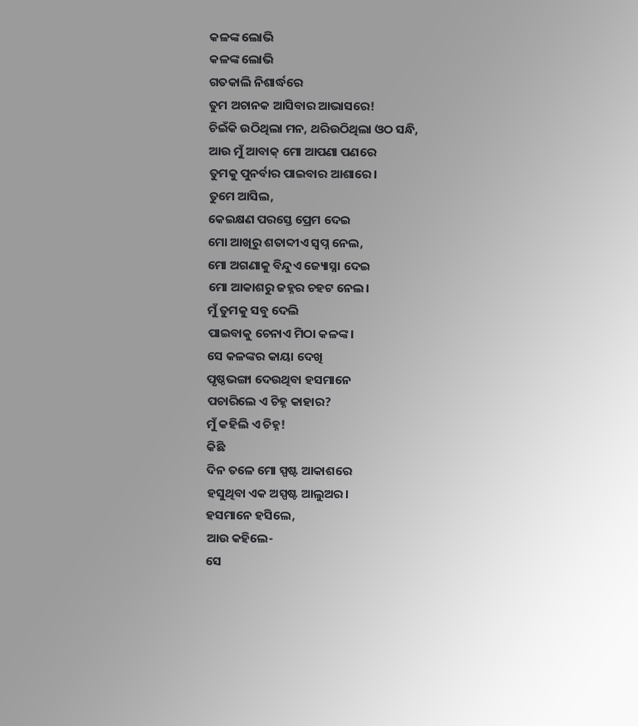କଳଙ୍କ ଲୋଭି
କଳଙ୍କ ଲୋଭି
ଗତକାଲି ନିଶାର୍ଦ୍ଧରେ
ତୁମ ଅଚାନକ ଆସିବାର ଆଭାସରେ!
ଚିଇଁକି ଉଠିଥିଲା ମନ, ଥରିଉଠିଥିଲା ଓଠ ସନ୍ଧି,
ଆଉ ମୁଁ ଆବାକ୍ ମୋ ଆପଣା ପଣରେ
ତୁମକୁ ପୁନର୍ବାର ପାଇବାର ଆଶାରେ।
ତୁମେ ଆସିଲ,
କେଇକ୍ଷଣ ପରସ୍ତେ ପ୍ରେମ ଦେଇ
ମୋ ଆଖିରୁ ଶତାବ୍ଦୀଏ ସ୍ବପ୍ନ ନେଲ,
ମୋ ଅଗଣାକୁ ବିନ୍ଦୁଏ ଜ୍ୟୋସ୍ନା ଦେଇ
ମୋ ଆକାଶରୁ ଜହ୍ନର ଚହଟ ନେଲ।
ମୁଁ ତୁମକୁ ସବୁ ଦେଲି
ପାଇବାକୁ ଚେନାଏ ମିଠା କଳଙ୍କ।
ସେ କଳଙ୍କର କାୟା ଦେଖି
ପୃଷ୍ଠଭଙ୍ଗା ଦେଉଥିବା ହସମାନେ
ପଚାରିଲେ ଏ ଚିହ୍ନ କାହାର?
ମୁଁ କହିଲି ଏ ଚିହ୍ନ!
କିଛି
ଦିନ ତଳେ ମୋ ସ୍ପଷ୍ଟ ଆକାଶରେ
ହସୁଥିବା ଏକ ଅସ୍ପଷ୍ଟ ଆଲୁଅର।
ହସମାନେ ହସିଲେ,
ଆଉ କହିଲେ-
ସେ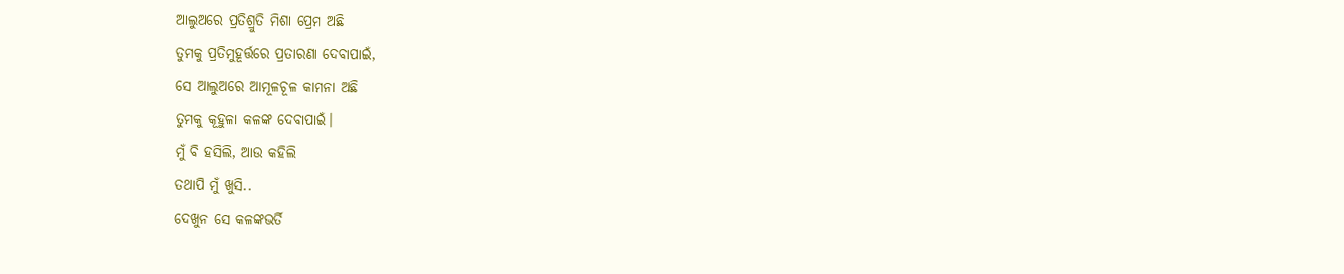ଆଲୁଅରେ ପ୍ରତିଶ୍ରୁତି ମିଶା ପ୍ରେମ ଅଛି
ତୁମକୁ ପ୍ରତିମୁହୂର୍ତ୍ତରେ ପ୍ରତାରଣା ଦେବାପାଇଁ,
ସେ ଆଲୁଅରେ ଆମୂଳଚୂଳ କାମନା ଅଛି
ତୁମକୁ କୂହୁଳା କଳଙ୍କ ଦେବାପାଇଁ।
ମୁଁ ବି ହସିଲି, ଆଉ କହିଲି
ତଥାପି ମୁଁ ଖୁସି..
ଦେଖୁନ ସେ କଳଙ୍କଭର୍ତି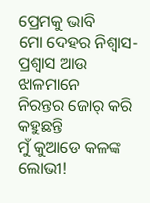ପ୍ରେମକୁ ଭାବି
ମୋ ଦେହର ନିଶ୍ୱାସ-ପ୍ରଶ୍ୱାସ ଆଉ ଝାଳମାନେ
ନିରନ୍ତର ଜୋର୍ କରି କହୁଛନ୍ତି
ମୁଁ କୁଆଡେ କଳଙ୍କ ଲୋଭୀ!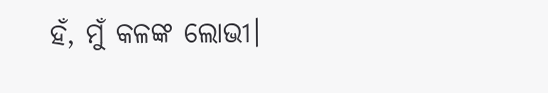ହଁ, ମୁଁ କଳଙ୍କ ଲୋଭୀ।